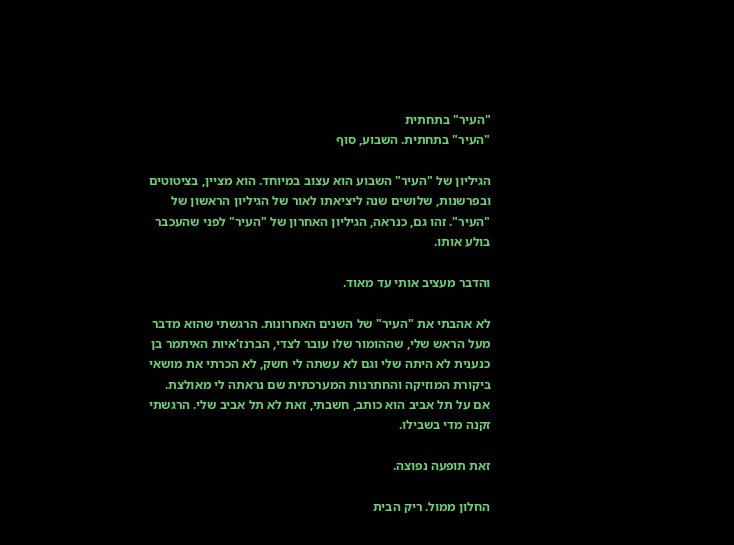"העיר" בתחתית
"העיר" בתחתית. השבוע, סוף

הגיליון של "העיר" השבוע הוא עצוב במיוחד. הוא מציין, בציטוטים ובפרשנות, שלושים שנה ליציאתו לאור של הגיליון הראשון של "העיר". זהו גם, כנראה, הגיליון האחרון של "העיר" לפני שהעכבר בולע אותו.

והדבר מעציב אותי עד מאוד.

לא אהבתי את "העיר" של השנים האחרונות. הרגשתי שהוא מדבר מעל הראש שלי, שההומור שלו עובר לצדי, הברנז'איות האיתמר בן כנענית לא היתה שלי וגם לא עשתה לי חשק, לא הכרתי את מושאי ביקורת המוזיקה והחתרנות המערכתית שם נראתה לי מאולצת. אם על תל אביב הוא כותב, חשבתי, זאת לא תל אביב שלי. הרגשתי זקנה מדי בשבילו.

זאת תופעה נפוצה.

החלון ממול. ריק הבית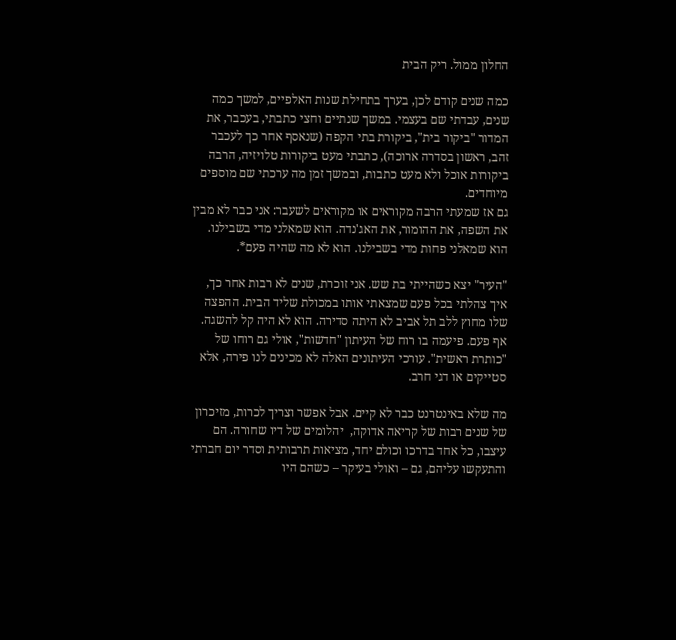החלון ממול. ריק הבית

כמה שנים קודם לכן, בערך בתחילת שנות האלפיים, למשך כמה שנים, עבדתי שם בעצמי. במשך שנתיים וחצי כתבתי, בעכבר, את המדור "ביקור בית", ביקורת בתי הקפה (שנאסף אחר כך לעכבר זהב, ראשון בסדרה ארוכה), כתבתי מעט ביקורות טלויזיה, הרבה ביקורות אוכל ולא מעט כתבות, ובמשך זמן מה ערכתי שם מוספים מיוחדים.
גם אז שמעתי הרבה מקוראים או מקוראים לשעבר: אני כבר לא מבין את השפה, את ההומור, את האג'נדה. הוא שמאלני מדי בשבילנו. הוא שמאלני פחות מדי בשבילנו. הוא לא מה שהיה פעם*.

"העיר" יצא כשהייתי בת שש. אני זוכרת, שנים לא רבות אחר כך, איך צהלתי בכל פעם שמצאתי אותו במכולת שליד הבית. ההפצה שלו מחוץ ללב תל אביב לא היתה סדירה. הוא לא היה קל להשגה. אף פעם. פיעמה בו רוח של העיתון "חדשות", אולי גם רוחו של "כותרת ראשית". עורכי העיתונים האלה לא מכינים לנו פירה, אלא סטייקים או דגי חרב.

מה שלא באינטרנט כבר לא קיים. אבל אפשר וצריך לכרות, מזיכרון של שנים רבות של קריאה אדוקה,  יהלומים של דיו שחורה. הם עיצבו, כל אחד בדרכו וכולם יחד, מציאות תרבותית וסדר יום חברתי והתעקשו עליהם, גם – ואולי בעיקר – כשהם היו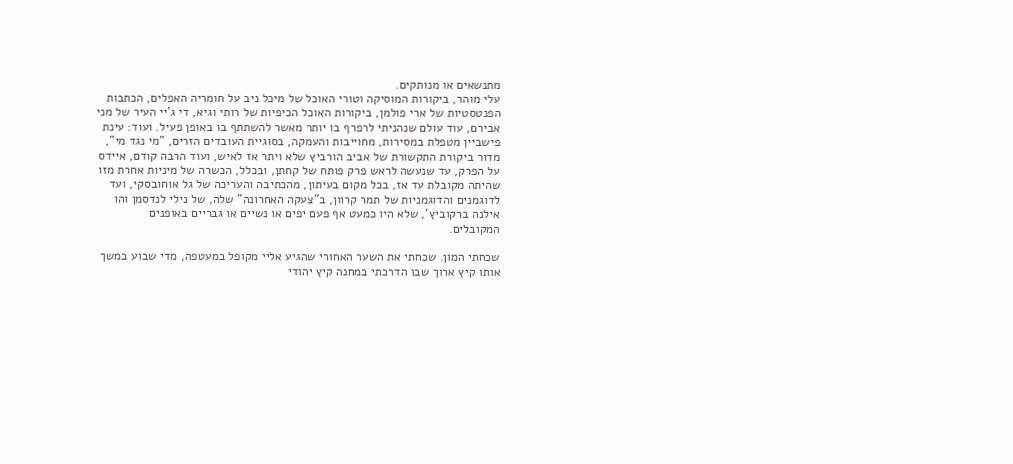מתנשאים או מנותקים.
עלי מוהר, ביקורות המוסיקה וטורי האוכל של מיכל ניב על חומריה האפלים, הכתבות הפנטסטיות של ארי פולמן, ביקורות האוכל הכיפיות של רותי וגיא, די ג'יי העיר של מני אבירם, עוד עולם שנהניתי לרפרף בו יותר מאשר להשתתף בו באופן פעיל. ועוד: עינת פישביין מטפלת במסירות, מחוייבות והעמקה, בסוגיית העובדים הזרים, "מי נגד מי", מדור ביקורת התקשורת של אביב הורביץ שלא ויתר אז לאיש, ועוד הרבה קודם, איידס על הפרק, עד שנעשה לראש פרק פותח של קחתן, ובכלל, הכשרה של מיניות אחרת מזו שהיתה מקובלת עד אז, בכל מקום בעיתון, מהכתיבה והעריכה של גל אוחובסקי, ועד לדוגמנים והדוגמניות של תמר קרוון, ב"צעקה האחרונה" שלה, של נילי לנדסמן והו אילנה ברקוביץ', שלא היו כמעט אף פעם יפים או נשיים או גבריים באופנים המקובלים.

שכחתי המון. שכחתי את השער האחורי שהגיע אליי מקופל במעטפה, מדי שבוע במשך אותו קיץ ארוך שבו הדרכתי במחנה קיץ יהודי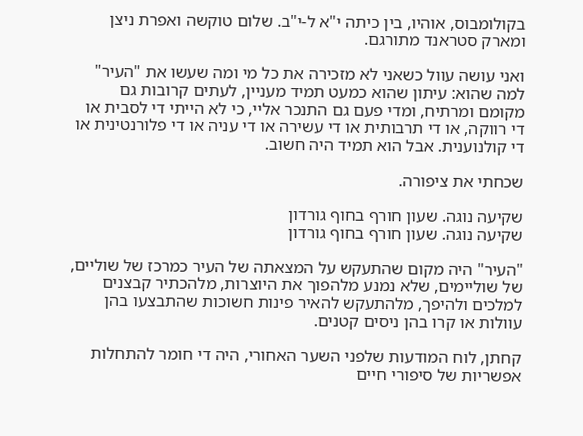בקולומבוס, אוהיו, בין כיתה י"א ל-י"ב. שלום טוקשה ואפרת ניצן ומארק סטראנד מתורגם.

ואני עושה עוול כשאני לא מזכירה את כל מי ומה שעשו את "העיר" למה שהוא: עיתון שהוא כמעט תמיד מעניין, לעתים קרובות גם מקומם ומרתיח, ומדי פעם גם התנכר אליי, כי לא הייתי די לסבית או די רווקה, או די תרבותית או די עשירה או די עניה או די פלורנטינית או די קולנוענית. אבל הוא תמיד היה חשוב.

שכחתי את ציפורה.

שקיעה נוגה. שעון חורף בחוף גורדון
שקיעה נוגה. שעון חורף בחוף גורדון

"העיר" היה מקום שהתעקש על המצאתה של העיר כמרכז של שוליים, של שוליימים, שלא נמנע מלהפוך את היוצרות, מלהכתיר קבצנים למלכים ולהיפך, מלהתעקש להאיר פינות חשוכות שהתבצעו בהן עוולות או קרו בהן ניסים קטנים.

קחתן, לוח המודעות שלפני השער האחורי, היה די חומר להתחלות אפשריות של סיפורי חיים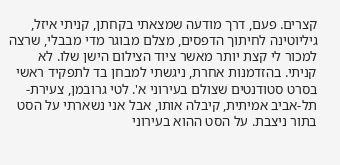קצרים. פעם, דרך מודעה שמצאתי בקחתן, קניתי איזל, גיליוטינה לחיתוך הדפסים, מצלם מבוגר מדי מבבלי, שרצה למכור לי קצת יותר מאשר ציוד הצילום הישן שלו. לא קניתי. בהזדמנות אחרת, ניגשתי למבחן בד לתפקיד ראשי בסרט סטודנטים שצולם בעירוני א'. לטי גרובמן, צעירת-תל-אביב אמיתית, קיבלה אותו, אבל אני נשארתי על הסט בתור ניצבת. על הסט ההוא בעירוני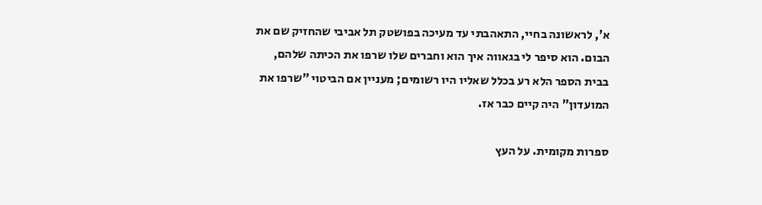א', לראשונה בחיי, התאהבתי עד מעיכה בפושטק תל אביבי שהחזיק שם את הבום. הוא סיפר לי בגאווה איך הוא וחברים שלו שרפו את הכיתה שלהם, בבית הספר הלא רע בכלל שאליו היו רשומים; מעניין אם הביטוי "שרפו את המועדון" היה קיים כבר אז.

ספרות מקומית. על העץ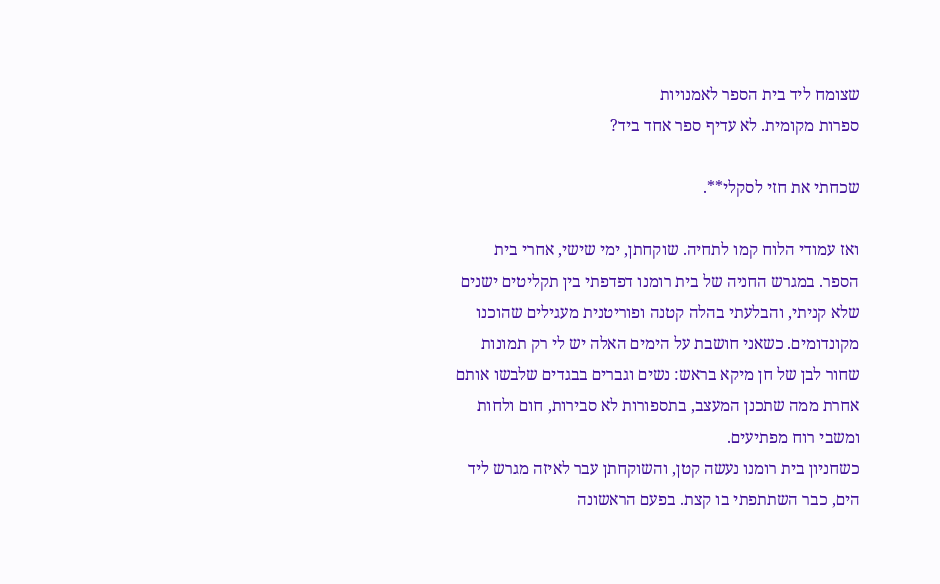שצומח ליד בית הספר לאמנויות
ספרות מקומית. לא עדיף ספר אחד ביד?

שכחתי את חזי לסקלי**.

ואז עמודי הלוח קמו לתחיה. שוקחתן, ימי שישי, אחרי בית הספר. במגרש החניה של בית רומנו דפדפתי בין תקליטים ישנים שלא קניתי, והבלעתי בהלה קטנה ופוריטנית מעגילים שהוכנו מקונדומים. כשאני חושבת על הימים האלה יש לי רק תמונות שחור לבן של חן מיקא בראש: נשים וגברים בבגדים שלבשו אותם אחרת ממה שתכנן המעצב, בתספורות לא סבירות, חום ולחות ומשבי רוח מפתיעים.
כשחניון בית רומנו נעשה קטן, והשוקחתן עבר לאיזה מגרש ליד הים, כבר השתתפתי בו קצת. בפעם הראשונה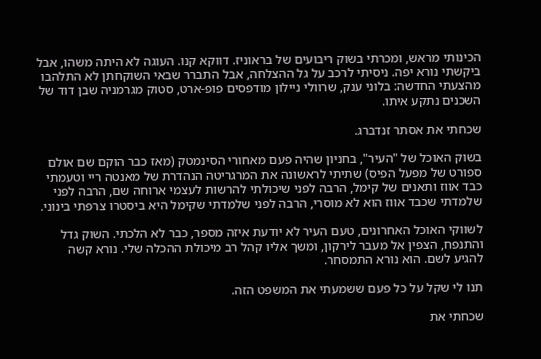הכינותי מראש, ומכרתי בשוק ריבועים של בראוניז. דווקא קנו. העוגה לא היתה משהו, אבל ביקשתי נורא יפה. ניסיתי לרכב על גל ההצלחה, אבל התברר שבאי השוקחתן לא התלהבו מהצעתי החדשה: בלוני ענק, שרוולי ניילון מודפסים פופ-ארט, סטוק מגרמניה שבן דוד של השכנים נתקע איתו.

שכחתי את אסתר זנדברג.

בשוק האוכל של "העיר", בחניון שהיה פעם מאחורי הסינמטק (מאז כבר הוקם שם אולם ספורט של מפעל הפיס) שתיתי לראשונה את המרגריטה הנהדרת של מאנטה ריי וטעמתי כבד אווז ותאנים של קימל, הרבה לפני שיכולתי להרשות לעצמי ארוחה שם, הרבה לפני שלמדתי שכבד אווז הוא לא מוסרי, הרבה לפני שלמדתי שקימל היא ביסטרו צרפתי בינוני.

לשווקי האוכל האחרונים, טעם העיר לא יודעת איזה מספר, כבר לא הלכתי. השוק גדל והתנפח, הצפין אל מעבר לירקון, ומשך אליו קהל רב מיכולת ההכלה שלי. נורא קשה להגיע לשם. הוא נורא התמסחר.

תנו לי שקל על כל פעם ששמעתי את המשפט הזה.

שכחתי את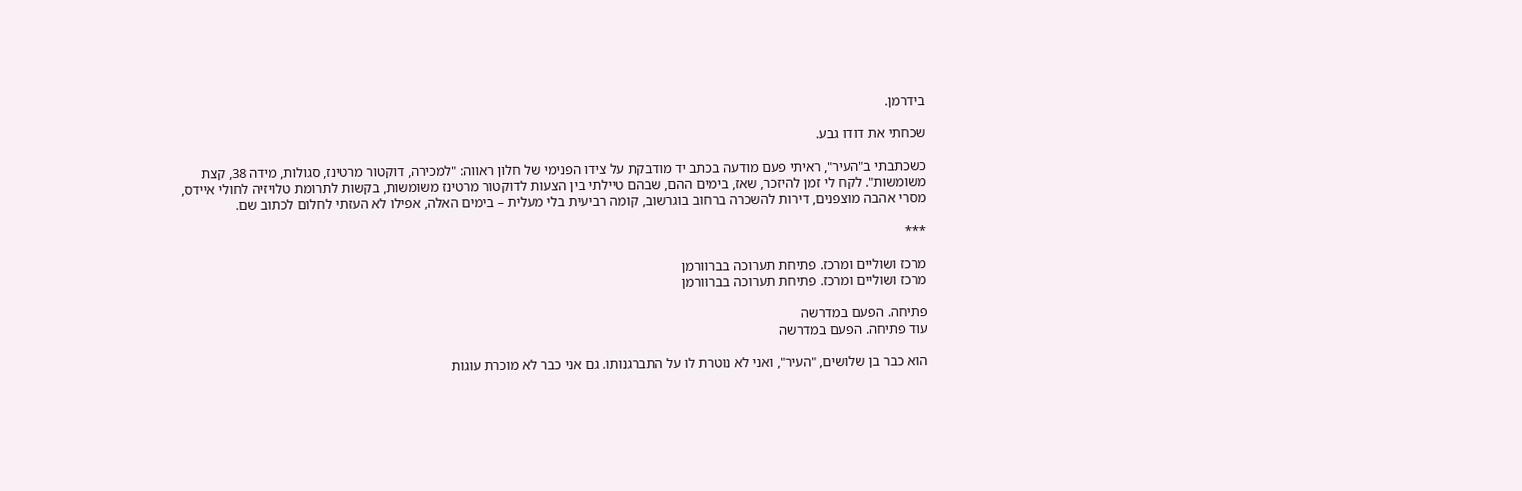בידרמן.

שכחתי את דודו גבע.

כשכתבתי ב"העיר", ראיתי פעם מודעה בכתב יד מודבקת על צידו הפנימי של חלון ראווה: "למכירה, דוקטור מרטינז, סגולות, מידה 38, קצת משומשות". לקח לי זמן להיזכר, שאז, בימים ההם, שבהם טיילתי בין הצעות לדוקטור מרטינז משומשות, בקשות לתרומת טלויזיה לחולי איידס, מסרי אהבה מוצפנים, דירות להשכרה ברחוב בוגרשוב, קומה רביעית בלי מעלית – בימים האלה, אפילו לא העזתי לחלום לכתוב שם.

***

מרכז ושוליים ומרכז. פתיחת תערוכה בברוורמן
מרכז ושוליים ומרכז. פתיחת תערוכה בברוורמן

פתיחה. הפעם במדרשה
עוד פתיחה. הפעם במדרשה

הוא כבר בן שלושים, "העיר", ואני לא נוטרת לו על התברגנותו. גם אני כבר לא מוכרת עוגות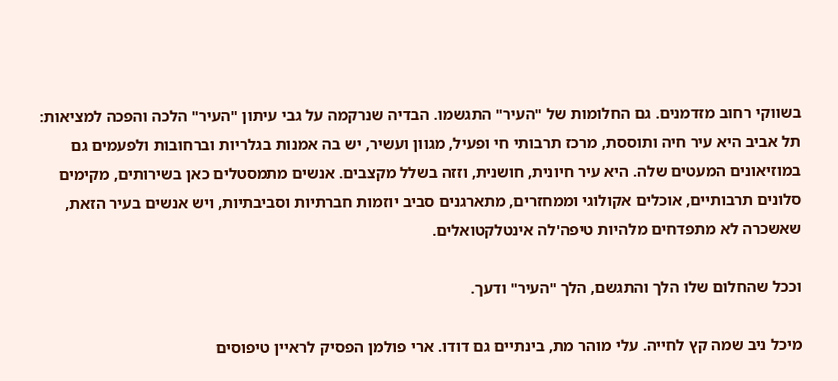בשווקי רחוב מזדמנים. גם החלומות של "העיר" התגשמו. הבדיה שנרקמה על גבי עיתון "העיר" הלכה והפכה למציאות: תל אביב היא עיר חיה ותוססת, מרכז תרבותי חי ופעיל, מגוון ועשיר, יש בה אמנות בגלריות וברחובות ולפעמים גם במוזיאונים המעטים שלה. היא עיר חיונית, חושנית, וזזה בשלל מקצבים. אנשים מתמסטלים כאן בשירותים, מקימים סלונים תרבותיים, אוכלים אקולוגי וממחזרים, מתארגנים סביב יוזמות חברתיות וסביבתיות, ויש אנשים בעיר הזאת, שאשכרה לא מתפדחים מלהיות טיפה'לה אינטלקטואלים.

וככל שהחלום שלו הלך והתגשם, הלך "העיר" ודעך.

מיכל ניב שמה קץ לחייה. עלי מוהר מת, בינתיים גם דודו. ארי פולמן הפסיק לראיין טיפוסים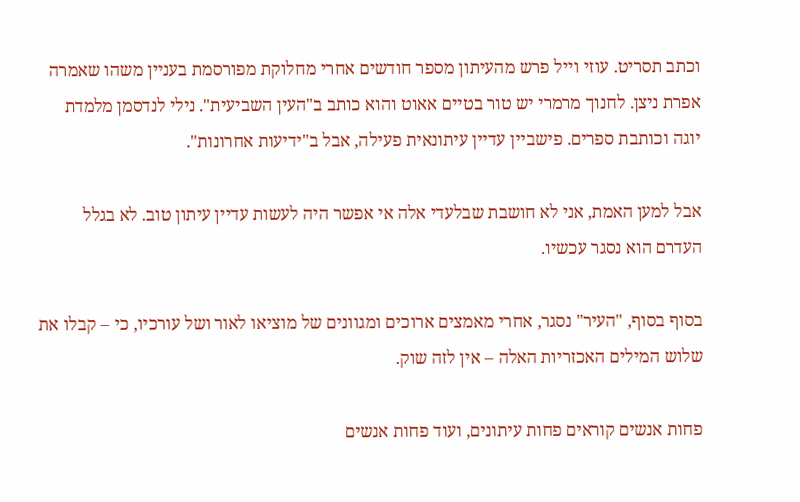וכתב תסריט. עוזי וייל פרש מהעיתון מספר חודשים אחרי מחלוקת מפורסמת בעניין משהו שאמרה אפרת ניצן. לחנוך מרמרי יש טור בטיים אאוט והוא כותב ב"העין השביעית". נילי לנדסמן מלמדת יוגה וכותבת ספרים. פישביין עדיין עיתונאית פעילה, אבל ב"ידיעות אחרונות".

אבל למען האמת, אני לא חושבת שבלעדי אלה אי אפשר היה לעשות עדיין עיתון טוב. לא בגלל העדרם הוא נסגר עכשיו.

בסוף בסוף, "העיר" נסגר, אחרי מאמצים ארוכים ומגוונים של מוציאו לאור ושל עורכיו, כי – קבלו את שלוש המילים האכזריות האלה – אין לזה שוק.

פחות אנשים קוראים פחות עיתונים, ועוד פחות אנשים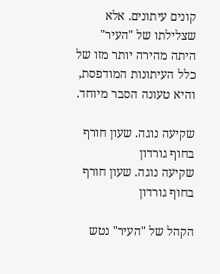קונים עיתונים. אלא שצלילתו של "העיר" היתה מהירה יותר מזו של כלל העיתונות המודפסת, והיא טעונה הסבר מיוחד.

שקיעה נוגה. שעון חורף בחוף גורדון
שקיעה נוגה. שעון חורף בחוף גורדון

הקהל של "העיר" נטש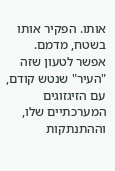אותו. הפקיר אותו בשטח, מדמם.  אפשר לטעון שזה "העיר" שנטש קודם, עם הזיגזוגים המערכתיים שלו, וההתנתקות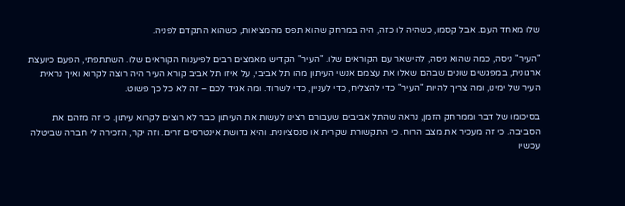שלו מאחד העם. אבל קסמו, כשהיה לו כזה, היה במרחק שהוא תפס מהמציאות, כשהוא התקדם לפניה.

"העיר" ניסה, כמה שהוא ניסה, להישאר עם הקוראים שלו. "העיר" הקדיש מאמצים רבים לפיענוח הקוראים שלו. השתתפתי, הפעם כיועצת ארגונית, במפגשים שונים שבהם שאלו את עצמם אנשי העיתון מהו תל אביבי, על איזו תל אביב קורא העיר היה רוצה לקרוא ואיך נראית העיר של ימינו, ומה צריך להיות "העיר" כדי להצליח, כדי לעניין, כדי לשרוד. ומה אגיד לכם – זה לא כל כך פשוט.

בסיכומו של דבר וממרחק הזמן, נראה שהתל אביבים שעבורם רצינו לעשות את העיתון כבר לא רוצים לקרוא עיתון. כי זה מזהם את הסביבה. כי זה מעכיר את מצב הרוח. כי התקשורת שקרית או סנסציונית. והיא גדושת אינטרסים זרים. וזה יקר, הזכירה לי חברה שביטלה עכשיו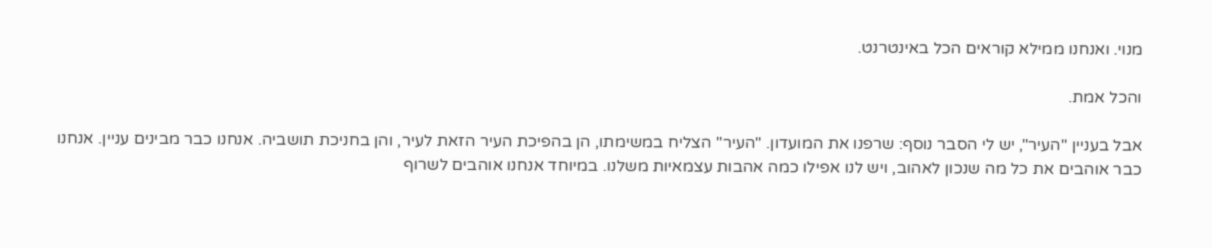מנוי. ואנחנו ממילא קוראים הכל באינטרנט.

והכל אמת.

אבל בעניין "העיר", יש לי הסבר נוסף: שרפנו את המועדון. "העיר" הצליח במשימתו, הן בהפיכת העיר הזאת לעיר, והן בחניכת תושביה. אנחנו כבר מבינים עניין. אנחנו כבר אוהבים את כל מה שנכון לאהוב, ויש לנו אפילו כמה אהבות עצמאיות משלנו. במיוחד אנחנו אוהבים לשרוף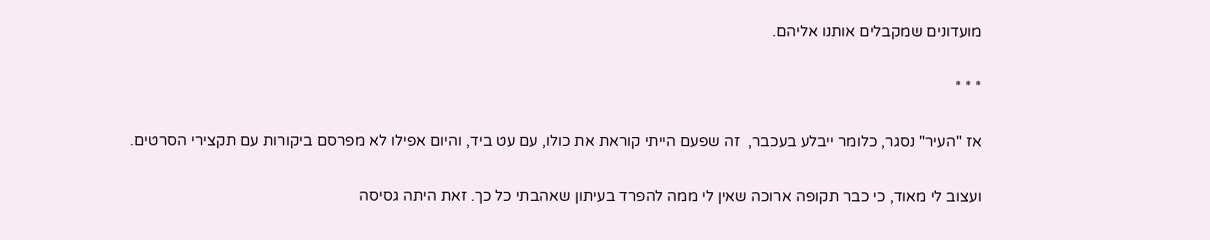מועדונים שמקבלים אותנו אליהם.

* * *

אז "העיר" נסגר, כלומר ייבלע בעכבר,  זה שפעם הייתי קוראת את כולו, עם עט ביד, והיום אפילו לא מפרסם ביקורות עם תקצירי הסרטים.

ועצוב לי מאוד, כי כבר תקופה ארוכה שאין לי ממה להפרד בעיתון שאהבתי כל כך. זאת היתה גסיסה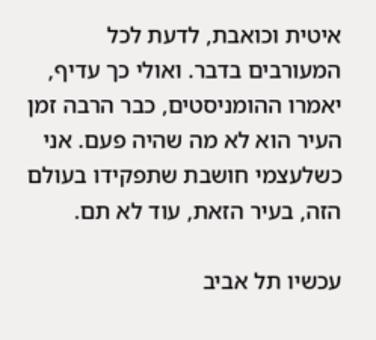איטית וכואבת, לדעת לכל המעורבים בדבר. ואולי כך עדיף, יאמרו ההומניסטים, כבר הרבה זמן העיר הוא לא מה שהיה פעם. אני כשלעצמי חושבת שתפקידו בעולם הזה, בעיר הזאת, עוד לא תם.

עכשיו תל אביב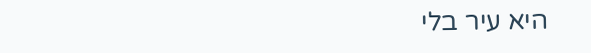היא עיר בלי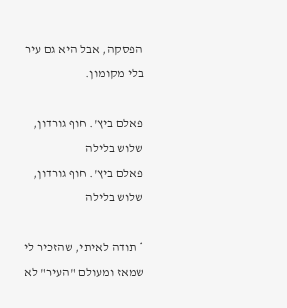הפסקה, אבל היא גם עיר בלי מקומון.

פאלם ביץ'. חוף גורדון, שלוש בלילה
פאלם ביץ'. חוף גורדון, שלוש בלילה

* תודה לאיתי, שהזכיר לי שמאז ומעולם "העיר" לא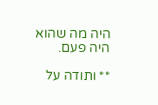היה מה שהוא היה פעם.

** ותודה על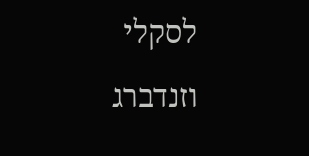לסקלי וזנדברג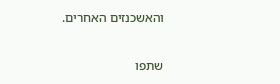והאשכנזים האחרים.

שתפו